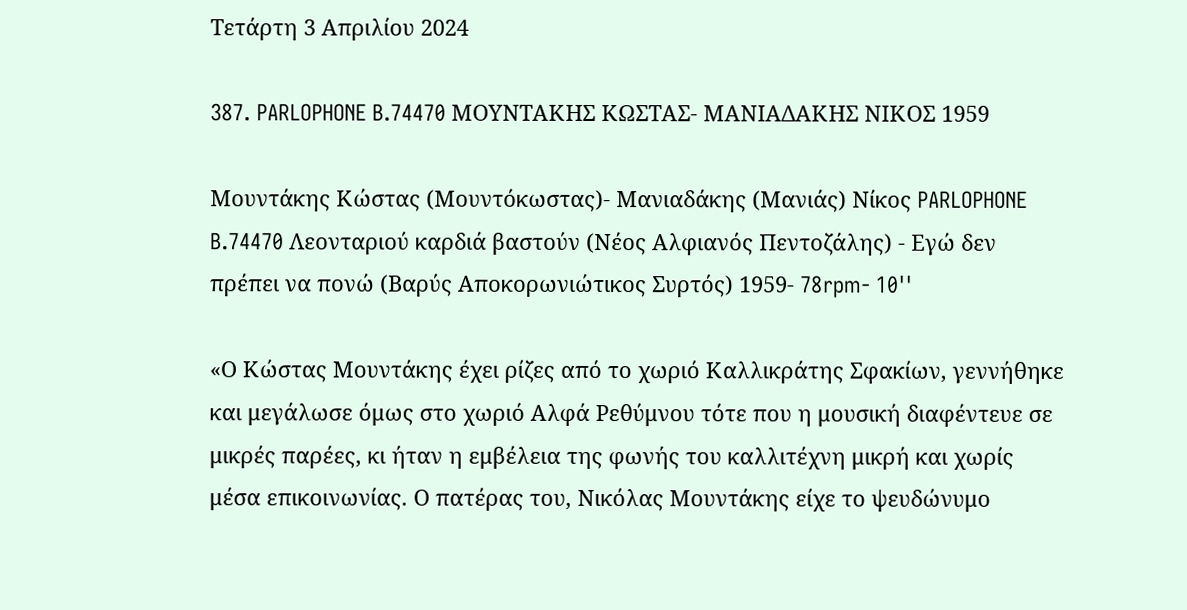Τετάρτη 3 Απριλίου 2024

387. PARLOPHONE B.74470 ΜΟΥΝΤΑΚΗΣ ΚΩΣΤΑΣ- ΜΑΝΙΑΔΑΚΗΣ ΝΙΚΟΣ 1959

Μουντάκης Κώστας (Μουντόκωστας)- Μανιαδάκης (Μανιάς) Νίκος PARLOPHONE B.74470 Λεονταριού καρδιά βαστούν (Νέος Αλφιανός Πεντοζάλης) - Εγώ δεν πρέπει να πονώ (Βαρύς Αποκορωνιώτικος Συρτός) 1959- 78rpm- 10''

«Ο Κώστας Μουντάκης έχει ρίζες από το χωριό Καλλικράτης Σφακίων, γεννήθηκε και μεγάλωσε όμως στο χωριό Αλφά Ρεθύμνου τότε που η μουσική διαφέντευε σε μικρές παρέες, κι ήταν η εμβέλεια της φωνής του καλλιτέχνη μικρή και χωρίς μέσα επικοινωνίας. Ο πατέρας του, Νικόλας Μουντάκης είχε το ψευδώνυμο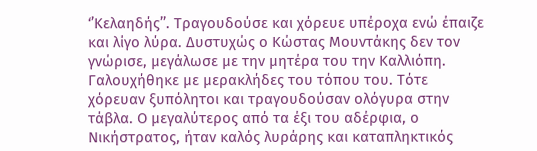‘’Κελαηδής’’. Τραγουδούσε και χόρευε υπέροχα ενώ έπαιζε και λίγο λύρα. Δυστυχώς ο Κώστας Μουντάκης δεν τον γνώρισε, μεγάλωσε με την μητέρα του την Καλλιόπη.
Γαλουχήθηκε με μερακλήδες του τόπου του. Τότε χόρευαν ξυπόλητοι και τραγουδούσαν ολόγυρα στην τάβλα. Ο μεγαλύτερος από τα έξι του αδέρφια, ο Νικήστρατος, ήταν καλός λυράρης και καταπληκτικός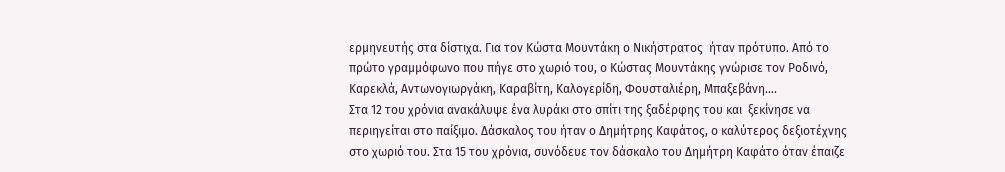ερμηνευτής στα δίστιχα. Για τον Κώστα Μουντάκη ο Νικήστρατος  ήταν πρότυπο. Από το πρώτο γραμμόφωνο που πήγε στο χωριό του, ο Κώστας Μουντάκης γνώρισε τον Ροδινό, Καρεκλά, Αντωνογιωργάκη, Καραβίτη, Καλογερίδη, Φουσταλιέρη, Μπαξεβάνη….
Στα 12 του χρόνια ανακάλυψε ένα λυράκι στο σπίτι της ξαδέρφης του και  ξεκίνησε να περιηγείται στο παίξιμο. Δάσκαλος του ήταν ο Δημήτρης Καφάτος, ο καλύτερος δεξιοτέχνης στο χωριό του. Στα 15 του χρόνια, συνόδευε τον δάσκαλο του Δημήτρη Καφάτο όταν έπαιζε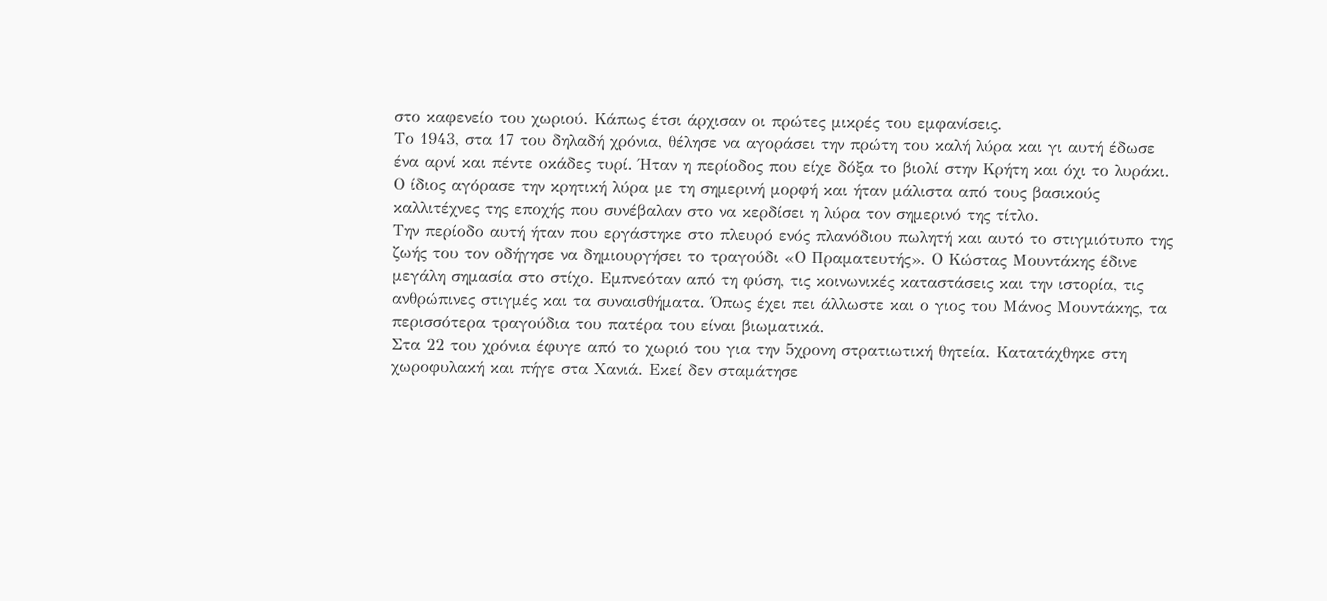στο καφενείο του χωριού. Κάπως έτσι άρχισαν οι πρώτες μικρές του εμφανίσεις.
Το 1943, στα 17 του δηλαδή χρόνια, θέλησε να αγοράσει την πρώτη του καλή λύρα και γι αυτή έδωσε ένα αρνί και πέντε οκάδες τυρί. Ήταν η περίοδος που είχε δόξα το βιολί στην Κρήτη και όχι το λυράκι. Ο ίδιος αγόρασε την κρητική λύρα με τη σημερινή μορφή και ήταν μάλιστα από τους βασικούς καλλιτέχνες της εποχής που συνέβαλαν στο να κερδίσει η λύρα τον σημερινό της τίτλο.
Την περίοδο αυτή ήταν που εργάστηκε στο πλευρό ενός πλανόδιου πωλητή και αυτό το στιγμιότυπο της ζωής του τον οδήγησε να δημιουργήσει το τραγούδι «Ο Πραματευτής». Ο Κώστας Μουντάκης έδινε μεγάλη σημασία στο στίχο. Εμπνεόταν από τη φύση, τις κοινωνικές καταστάσεις και την ιστορία, τις ανθρώπινες στιγμές και τα συναισθήματα. Όπως έχει πει άλλωστε και ο γιος του Μάνος Μουντάκης, τα περισσότερα τραγούδια του πατέρα του είναι βιωματικά.
Στα 22 του χρόνια έφυγε από το χωριό του για την 5χρονη στρατιωτική θητεία. Κατατάχθηκε στη χωροφυλακή και πήγε στα Χανιά. Εκεί δεν σταμάτησε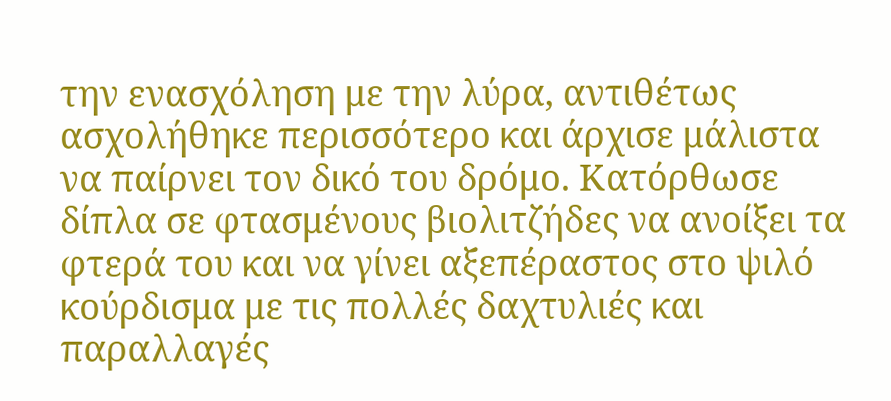την ενασχόληση με την λύρα, αντιθέτως ασχολήθηκε περισσότερο και άρχισε μάλιστα να παίρνει τον δικό του δρόμο. Κατόρθωσε δίπλα σε φτασμένους βιολιτζήδες να ανοίξει τα φτερά του και να γίνει αξεπέραστος στο ψιλό κούρδισμα με τις πολλές δαχτυλιές και παραλλαγές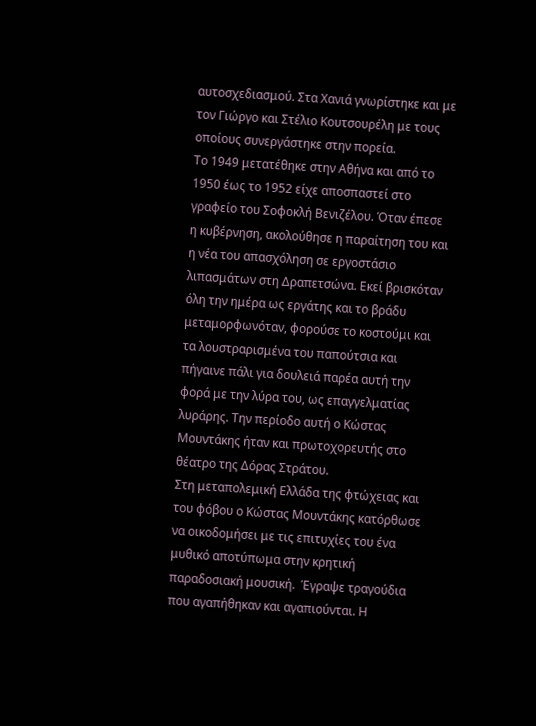αυτοσχεδιασμού. Στα Χανιά γνωρίστηκε και με τον Γιώργο και Στέλιο Κουτσουρέλη με τους οποίους συνεργάστηκε στην πορεία.
Το 1949 μετατέθηκε στην Αθήνα και από το 1950 έως το 1952 είχε αποσπαστεί στο γραφείο του Σοφοκλή Βενιζέλου. Όταν έπεσε η κυβέρνηση, ακολούθησε η παραίτηση του και η νέα του απασχόληση σε εργοστάσιο λιπασμάτων στη Δραπετσώνα. Εκεί βρισκόταν όλη την ημέρα ως εργάτης και το βράδυ μεταμορφωνόταν, φορούσε το κοστούμι και τα λουστραρισμένα του παπούτσια και πήγαινε πάλι για δουλειά παρέα αυτή την φορά με την λύρα του, ως επαγγελματίας λυράρης. Την περίοδο αυτή ο Κώστας Μουντάκης ήταν και πρωτοχορευτής στο θέατρο της Δόρας Στράτου.
Στη μεταπολεμική Ελλάδα της φτώχειας και του φόβου ο Κώστας Μουντάκης κατόρθωσε να οικοδομήσει με τις επιτυχίες του ένα μυθικό αποτύπωμα στην κρητική παραδοσιακή μουσική.  Έγραψε τραγούδια που αγαπήθηκαν και αγαπιούνται. Η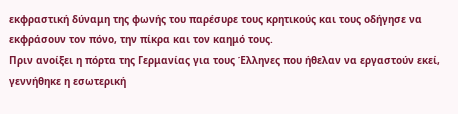εκφραστική δύναμη της φωνής του παρέσυρε τους κρητικούς και τους οδήγησε να εκφράσουν τον πόνο, την πίκρα και τον καημό τους.
Πριν ανοίξει η πόρτα της Γερμανίας για τους Έλληνες που ήθελαν να εργαστούν εκεί, γεννήθηκε η εσωτερική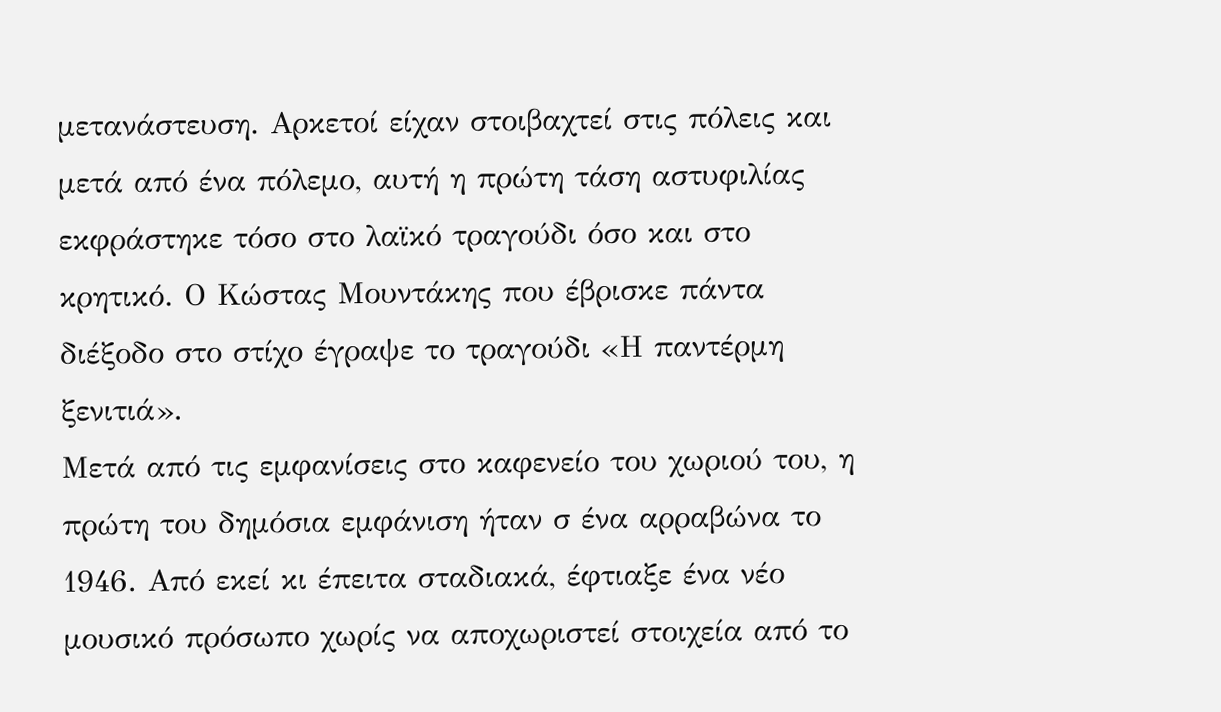μετανάστευση. Αρκετοί είχαν στοιβαχτεί στις πόλεις και μετά από ένα πόλεμο, αυτή η πρώτη τάση αστυφιλίας εκφράστηκε τόσο στο λαϊκό τραγούδι όσο και στο κρητικό. Ο Κώστας Μουντάκης που έβρισκε πάντα διέξοδο στο στίχο έγραψε το τραγούδι «Η παντέρμη ξενιτιά».
Μετά από τις εμφανίσεις στο καφενείο του χωριού του, η πρώτη του δημόσια εμφάνιση ήταν σ ένα αρραβώνα το 1946. Από εκεί κι έπειτα σταδιακά, έφτιαξε ένα νέο μουσικό πρόσωπο χωρίς να αποχωριστεί στοιχεία από το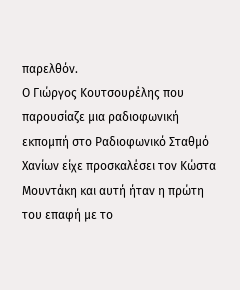παρελθόν.
Ο Γιώργος Κουτσουρέλης που παρουσίαζε μια ραδιοφωνική εκπομπή στο Ραδιοφωνικό Σταθμό Χανίων είχε προσκαλέσει τον Κώστα Μουντάκη και αυτή ήταν η πρώτη του επαφή με το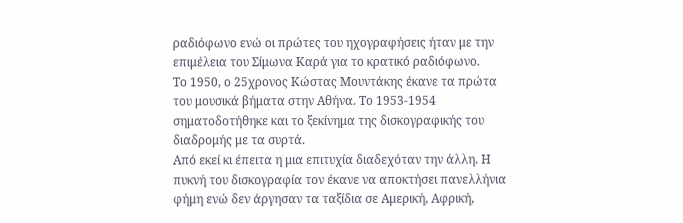ραδιόφωνο ενώ οι πρώτες του ηχογραφήσεις ήταν με την επιμέλεια του Σίμωνα Καρά για το κρατικό ραδιόφωνο.
Το 1950, ο 25χρονος Κώστας Μουντάκης έκανε τα πρώτα του μουσικά βήματα στην Αθήνα. Το 1953-1954 σηματοδοτήθηκε και το ξεκίνημα της δισκογραφικής του διαδρομής με τα συρτά.
Από εκεί κι έπειτα η μια επιτυχία διαδεχόταν την άλλη. Η πυκνή του δισκογραφία τον έκανε να αποκτήσει πανελλήνια φήμη ενώ δεν άργησαν τα ταξίδια σε Αμερική, Αφρική,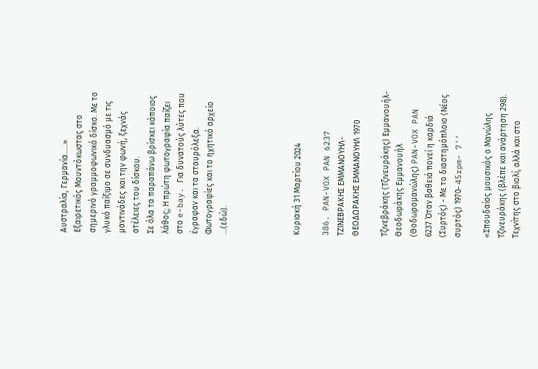Αυστραλία, Γερμανία…..»
Εξαιρετικός Μουντόκωστας στο σημερινό γραμμοφωνικό δίσκο. Με το γλυκό παίξιμο σε συνδυασμό με τις μαντινάδες και την φωνή, ξεχνάς ατέλειες του δίσκου.
Σε όλα τα παραπάνω βρίσκει κάποιος λάθος; Η πρώτη φωτογραφία παίζει στο e-bay. Για δυνατούς λύτες που έγραφαν και τα σταυρόλεξα.
Φωτογραφίες και το ηχητικό αρχείο …(εδώ).




Κυριακή 31 Μαρτίου 2024

386. PAN-VOX PAN 6237 ΤΖΙΝΕΒΡΑΚΗΣ ΕΜΜΑΝΟΥΗΛ- ΘΕΟΔΩΡΑΚΗΣ ΕΜΜΑΝΟΥΗΛ 1970

Τζινεβράκης (Τζινευράκης) Εμμανουήλ- Θεοδωράκης Εμμανουήλ (Θοδωρομανώλης) PAN-VOX PAN 6237 Όταν βαθειά πονεί η καρδιά (Συρτός) - Με το διαστημόπλοιο (Νέος συρτός) 1970- 45rpm- 7''

«Σπουδαίος μουσικός ο Μανώλης Τζινευράκης (βλέπε και ανάρτηση 298). Τεχνίτης στο βιολί, αλλά και στο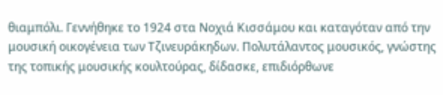θιαμπόλι. Γεννήθηκε το 1924 στα Νοχιά Κισσάμου και καταγόταν από την μουσική οικογένεια των Τζινευράκηδων. Πολυτάλαντος μουσικός, γνώστης της τοπικής μουσικής κουλτούρας, δίδασκε, επιδιόρθωνε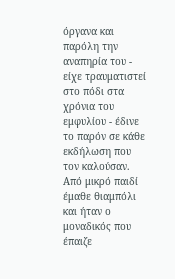όργανα και παρόλη την αναπηρία του - είχε τραυματιστεί στο πόδι στα χρόνια του εμφυλίου - έδινε το παρόν σε κάθε εκδήλωση που τον καλούσαν.
Από μικρό παιδί έμαθε θιαμπόλι και ήταν ο μοναδικός που έπαιζε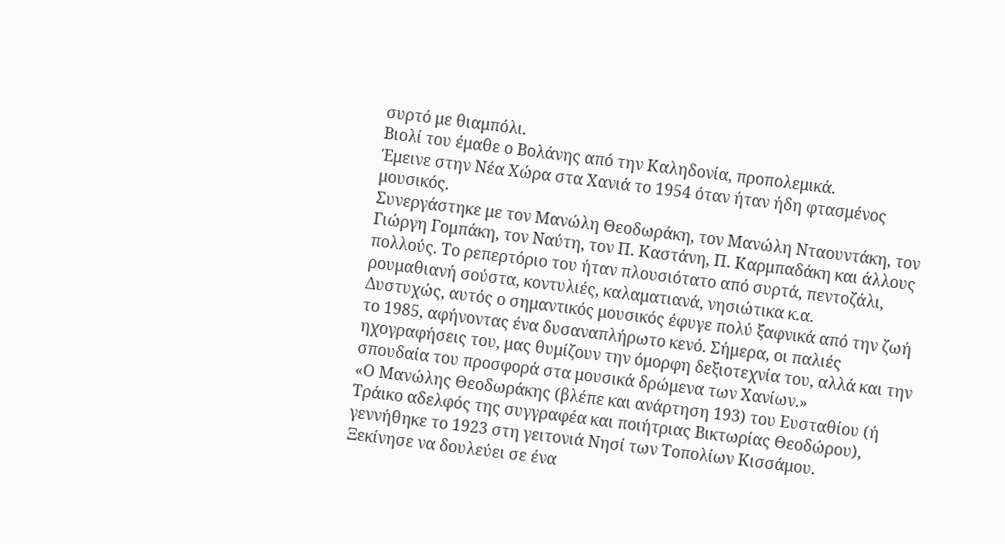συρτό με θιαμπόλι.
Βιολί του έμαθε ο Βολάνης από την Καληδονία, προπολεμικά.
Έμεινε στην Νέα Χώρα στα Χανιά το 1954 όταν ήταν ήδη φτασμένος μουσικός.
Συνεργάστηκε με τον Μανώλη Θεοδωράκη, τον Μανώλη Νταουντάκη, τον Γιώργη Γομπάκη, τον Ναύτη, τον Π. Καστάνη, Π. Καρμπαδάκη και άλλους πολλούς. Το ρεπερτόριο του ήταν πλουσιότατο από συρτά, πεντοζάλι, ρουμαθιανή σούστα, κοντυλιές, καλαματιανά, νησιώτικα κ.α.
Δυστυχώς, αυτός ο σημαντικός μουσικός έφυγε πολύ ξαφνικά από την ζωή το 1985, αφήνοντας ένα δυσαναπλήρωτο κενό. Σήμερα, οι παλιές ηχογραφήσεις του, μας θυμίζουν την όμορφη δεξιοτεχνία του, αλλά και την σπουδαία του προσφορά στα μουσικά δρώμενα των Χανίων.»
«Ο Μανώλης Θεοδωράκης (βλέπε και ανάρτηση 193) του Ευσταθίου (ή Τράικο αδελφός της συγγραφέα και ποιήτριας Βικτωρίας Θεοδώρου),  γεννήθηκε το 1923 στη γειτονιά Νησί των Τοπολίων Κισσάμου.
Ξεκίνησε να δουλεύει σε ένα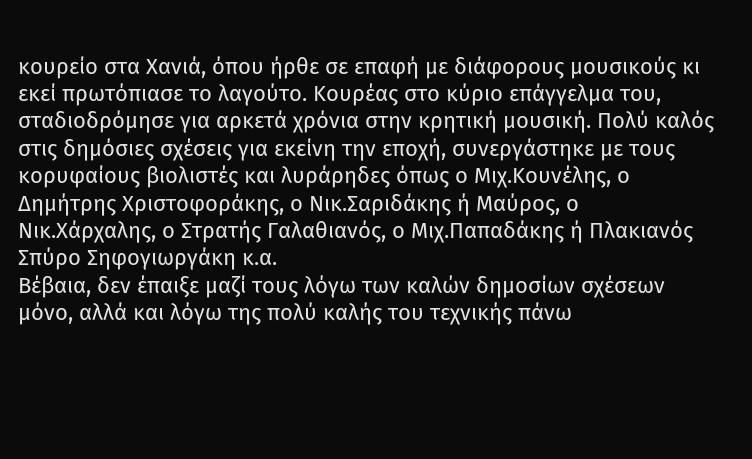κουρείο στα Χανιά, όπου ήρθε σε επαφή με διάφορους μουσικούς κι εκεί πρωτόπιασε το λαγούτο. Κουρέας στο κύριο επάγγελμα του, σταδιοδρόμησε για αρκετά χρόνια στην κρητική μουσική. Πολύ καλός στις δημόσιες σχέσεις για εκείνη την εποχή, συνεργάστηκε με τους κορυφαίους βιολιστές και λυράρηδες όπως ο Μιχ.Κουνέλης, ο Δημήτρης Χριστοφοράκης, ο Νικ.Σαριδάκης ή Μαύρος, ο Νικ.Χάρχαλης, ο Στρατής Γαλαθιανός, ο Μιχ.Παπαδάκης ή Πλακιανός Σπύρο Σηφογιωργάκη κ.α.
Βέβαια, δεν έπαιξε μαζί τους λόγω των καλών δημοσίων σχέσεων μόνο, αλλά και λόγω της πολύ καλής του τεχνικής πάνω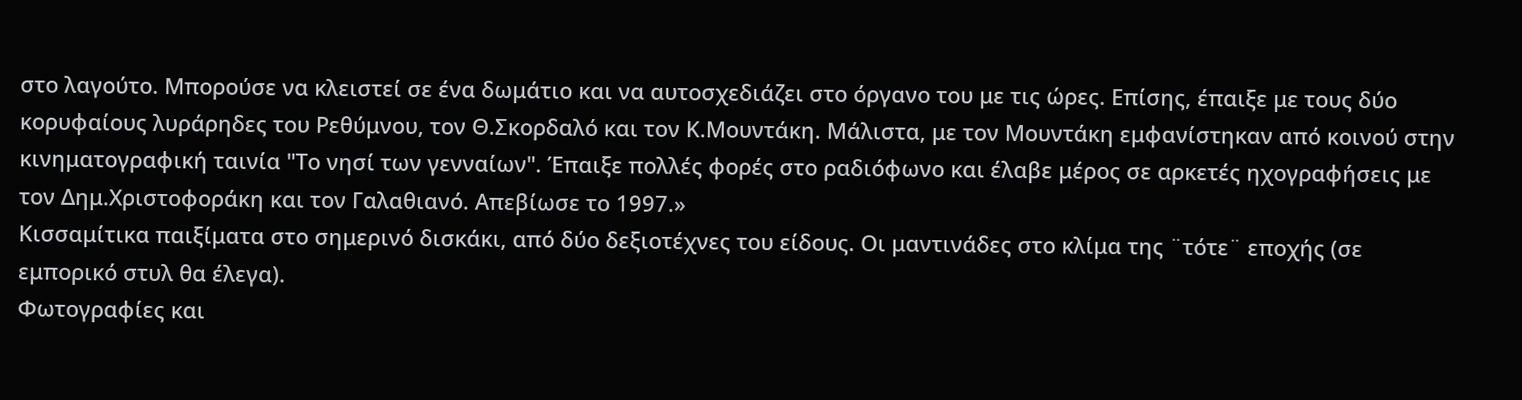στο λαγούτο. Μπορούσε να κλειστεί σε ένα δωμάτιο και να αυτοσχεδιάζει στο όργανο του με τις ώρες. Επίσης, έπαιξε με τους δύο κορυφαίους λυράρηδες του Ρεθύμνου, τον Θ.Σκορδαλό και τον Κ.Μουντάκη. Μάλιστα, με τον Μουντάκη εμφανίστηκαν από κοινού στην κινηματογραφική ταινία "Το νησί των γενναίων". Έπαιξε πολλές φορές στο ραδιόφωνο και έλαβε μέρος σε αρκετές ηχογραφήσεις με τον Δημ.Χριστοφοράκη και τον Γαλαθιανό. Απεβίωσε το 1997.»
Κισσαμίτικα παιξίματα στο σημερινό δισκάκι, από δύο δεξιοτέχνες του είδους. Οι μαντινάδες στο κλίμα της ¨τότε¨ εποχής (σε εμπορικό στυλ θα έλεγα).
Φωτογραφίες και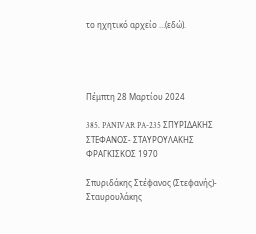το ηχητικό αρχείο …(εδώ).




Πέμπτη 28 Μαρτίου 2024

385. PANIVAR PA-235 ΣΠΥΡΙΔΑΚΗΣ ΣΤΕΦΑΝΟΣ- ΣΤΑΥΡΟΥΛΑΚΗΣ ΦΡΑΓΚΙΣΚΟΣ 1970

Σπυριδάκης Στέφανος (Στεφανής)- Σταυρουλάκης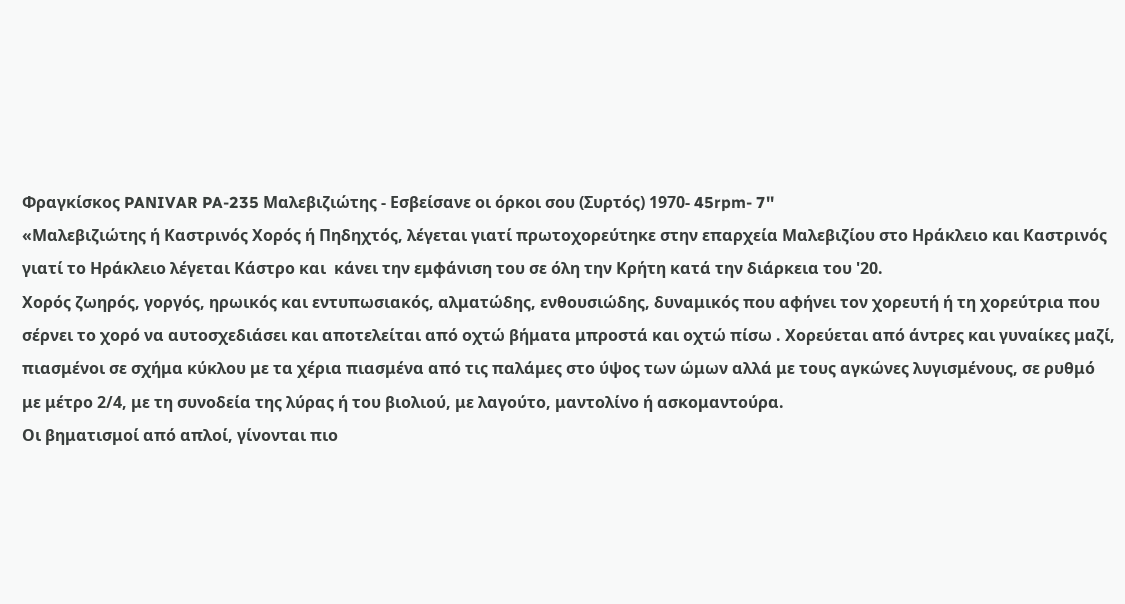Φραγκίσκος PANIVAR PA-235 Μαλεβιζιώτης - Εσβείσανε οι όρκοι σου (Συρτός) 1970- 45rpm- 7''
«Μαλεβιζιώτης ή Καστρινός Χορός ή Πηδηχτός, λέγεται γιατί πρωτοχορεύτηκε στην επαρχεία Μαλεβιζίου στο Ηράκλειο και Καστρινός γιατί το Ηράκλειο λέγεται Κάστρο και  κάνει την εμφάνιση του σε όλη την Κρήτη κατά την διάρκεια του '20.
Χορός ζωηρός, γοργός, ηρωικός και εντυπωσιακός, αλματώδης, ενθουσιώδης, δυναμικός που αφήνει τον χορευτή ή τη χορεύτρια που σέρνει το χορό να αυτοσχεδιάσει και αποτελείται από οχτώ βήματα μπροστά και οχτώ πίσω . Χορεύεται από άντρες και γυναίκες μαζί, πιασμένοι σε σχήμα κύκλου με τα χέρια πιασμένα από τις παλάμες στο ύψος των ώμων αλλά με τους αγκώνες λυγισμένους, σε ρυθμό με μέτρο 2/4, με τη συνοδεία της λύρας ή του βιολιού, με λαγούτο, μαντολίνο ή ασκομαντούρα.
Οι βηματισμοί από απλοί, γίνονται πιο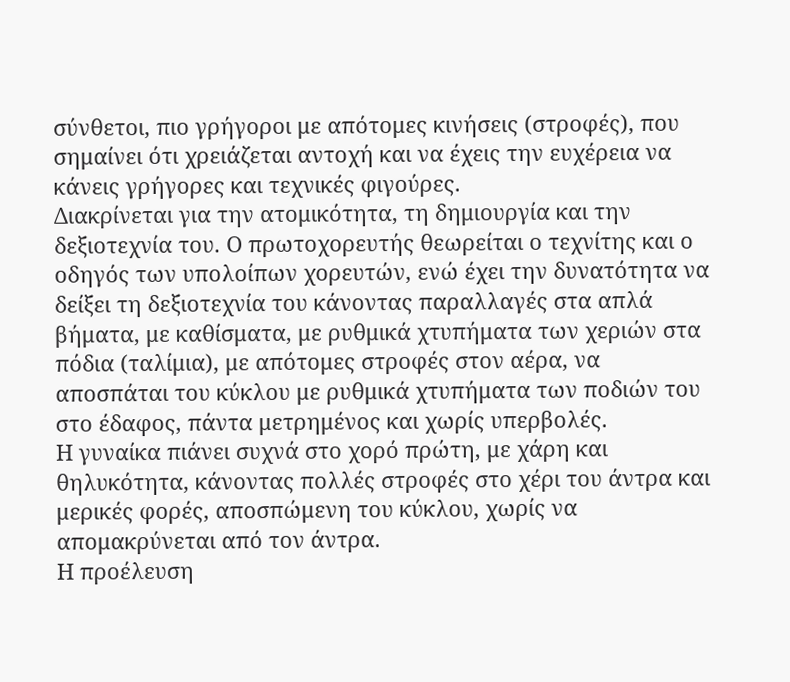σύνθετοι, πιο γρήγοροι με απότομες κινήσεις (στροφές), που σημαίνει ότι χρειάζεται αντοχή και να έχεις την ευχέρεια να κάνεις γρήγορες και τεχνικές φιγούρες.
Διακρίνεται για την ατομικότητα, τη δημιουργία και την δεξιοτεχνία του. Ο πρωτοχορευτής θεωρείται ο τεχνίτης και ο οδηγός των υπολοίπων χορευτών, ενώ έχει την δυνατότητα να δείξει τη δεξιοτεχνία του κάνοντας παραλλαγές στα απλά βήματα, με καθίσματα, με ρυθμικά χτυπήματα των χεριών στα πόδια (ταλίμια), με απότομες στροφές στον αέρα, να αποσπάται του κύκλου με ρυθμικά χτυπήματα των ποδιών του στο έδαφος, πάντα μετρημένος και χωρίς υπερβολές.
Η γυναίκα πιάνει συχνά στο χορό πρώτη, με χάρη και θηλυκότητα, κάνοντας πολλές στροφές στο χέρι του άντρα και μερικές φορές, αποσπώμενη του κύκλου, χωρίς να απομακρύνεται από τον άντρα.
Η προέλευση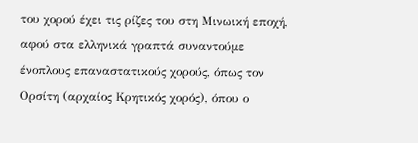του χορού έχει τις ρίζες του στη Μινωική εποχή, αφού στα ελληνικά γραπτά συναντούμε  ένοπλους επαναστατικούς χορούς, όπως τον Ορσίτη (αρχαίος Κρητικός χορός), όπου ο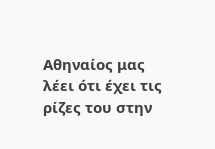Αθηναίος μας λέει ότι έχει τις ρίζες του στην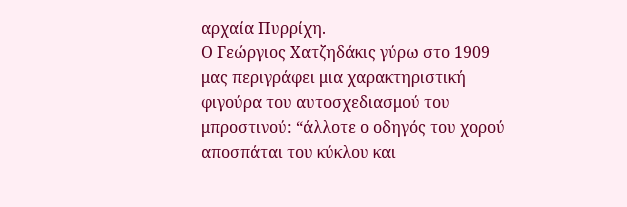αρχαία Πυρρίχη.
Ο Γεώργιος Χατζηδάκις γύρω στο 1909 μας περιγράφει μια χαρακτηριστική φιγούρα του αυτοσχεδιασμού του μπροστινού: “άλλοτε ο οδηγός του χορού αποσπάται του κύκλου και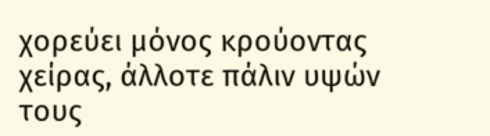χορεύει μόνος κρούοντας χείρας, άλλοτε πάλιν υψών τους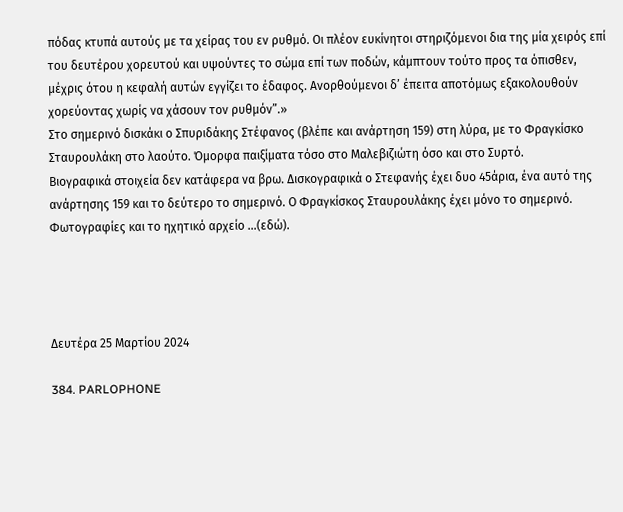πόδας κτυπά αυτούς με τα χείρας του εν ρυθμό. Οι πλέον ευκίνητοι στηριζόμενοι δια της μία χειρός επί του δευτέρου χορευτού και υψούντες το σώμα επί των ποδών, κάμπτουν τούτο προς τα όπισθεν, μέχρις ότου η κεφαλή αυτών εγγίζει το έδαφος. Ανορθούμενοι δ’ έπειτα αποτόμως εξακολουθούν χορεύοντας χωρίς να χάσουν τον ρυθμόν”.»
Στο σημερινό δισκάκι ο Σπυριδάκης Στέφανος (βλέπε και ανάρτηση 159) στη λύρα, με το Φραγκίσκο Σταυρουλάκη στο λαούτο. Όμορφα παιξίματα τόσο στο Μαλεβιζιώτη όσο και στο Συρτό.
Βιογραφικά στοιχεία δεν κατάφερα να βρω. Δισκογραφικά ο Στεφανής έχει δυο 45άρια, ένα αυτό της ανάρτησης 159 και το δεύτερο το σημερινό. Ο Φραγκίσκος Σταυρουλάκης έχει μόνο το σημερινό.
Φωτογραφίες και το ηχητικό αρχείο …(εδώ).




Δευτέρα 25 Μαρτίου 2024

384. PARLOPHONE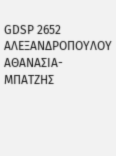GDSP 2652 ΑΛΕΞΑΝΔΡΟΠΟΥΛΟΥ ΑΘΑΝΑΣΙΑ- ΜΠΑΤΖΗΣ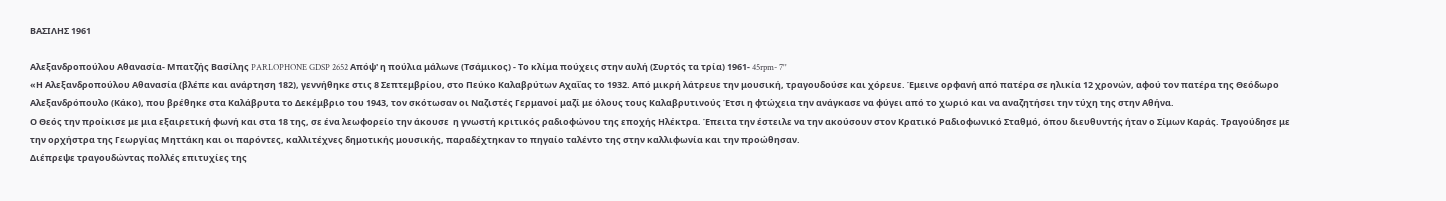ΒΑΣΙΛΗΣ 1961

Αλεξανδροπούλου Αθανασία- Μπατζής Βασίλης PARLOPHONE GDSP 2652 Απόψ' η πούλια μάλωνε (Τσάμικος) - Το κλίμα πούχεις στην αυλή (Συρτός τα τρία) 1961- 45rpm- 7''
«Η Αλεξανδροπούλου Αθανασία (βλέπε και ανάρτηση 182), γεννήθηκε στις 8 Σεπτεμβρίου, στο Πεύκο Καλαβρύτων Αχαΐας το 1932. Από μικρή λάτρευε την μουσική, τραγουδούσε και χόρευε. Έμεινε ορφανή από πατέρα σε ηλικία 12 χρονών, αφού τον πατέρα της Θεόδωρο Αλεξανδρόπουλο (Κάκο), που βρέθηκε στα Καλάβρυτα το Δεκέμβριο του 1943, τον σκότωσαν οι Ναζιστές Γερμανοί μαζί με όλους τους Καλαβρυτινούς Έτσι η φτώχεια την ανάγκασε να φύγει από το χωριό και να αναζητήσει την τύχη της στην Αθήνα.
Ο Θεός την προίκισε με μια εξαιρετική φωνή και στα 18 της, σε ένα λεωφορείο την άκουσε  η γνωστή κριτικός ραδιοφώνου της εποχής Ηλέκτρα. Έπειτα την έστειλε να την ακούσουν στον Κρατικό Ραδιοφωνικό Σταθμό, όπου διευθυντής ήταν ο Σίμων Καράς. Τραγούδησε με την ορχήστρα της Γεωργίας Μηττάκη και οι παρόντες, καλλιτέχνες δημοτικής μουσικής, παραδέχτηκαν το πηγαίο ταλέντο της στην καλλιφωνία και την προώθησαν.
Διέπρεψε τραγουδώντας πολλές επιτυχίες της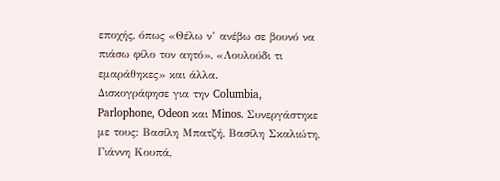εποχής, όπως «Θέλω ν’ ανέβω σε βουνό να πιάσω φίλο τον αητό», «Λουλούδι τι εμαράθηκες» και άλλα.
Δισκογράφησε για την Columbia, Parlophone, Odeon και Minos. Συνεργάστηκε με τους: Βασίλη Μπατζή, Βασίλη Σκαλιώτη, Γιάννη Κουπά,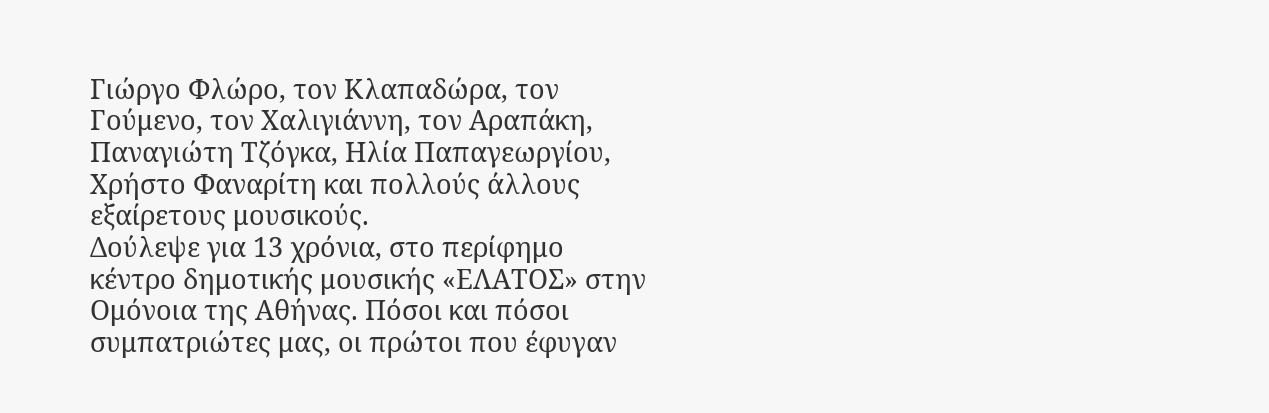Γιώργο Φλώρο, τον Κλαπαδώρα, τον Γούμενο, τον Χαλιγιάννη, τον Αραπάκη, Παναγιώτη Τζόγκα, Ηλία Παπαγεωργίου, Χρήστο Φαναρίτη και πολλούς άλλους εξαίρετους μουσικούς.
Δούλεψε για 13 χρόνια, στο περίφημο κέντρο δημοτικής μουσικής «ΕΛΑΤΟΣ» στην Ομόνοια της Αθήνας. Πόσοι και πόσοι συμπατριώτες μας, οι πρώτοι που έφυγαν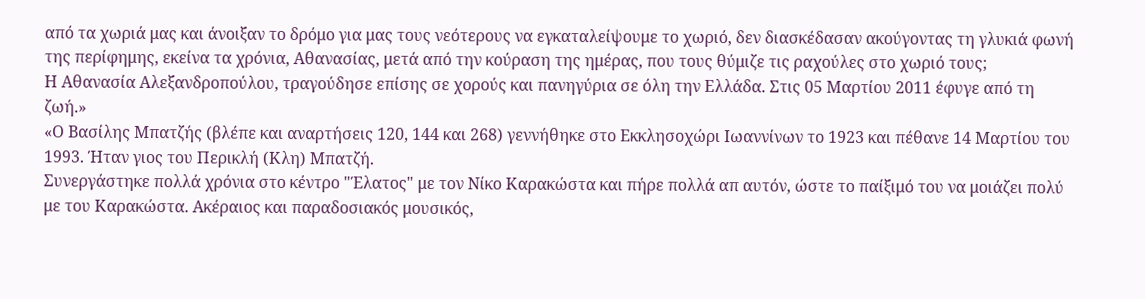από τα χωριά μας και άνοιξαν το δρόμο για μας τους νεότερους να εγκαταλείψουμε το χωριό, δεν διασκέδασαν ακούγοντας τη γλυκιά φωνή της περίφημης, εκείνα τα χρόνια, Αθανασίας, μετά από την κούραση της ημέρας, που τους θύμιζε τις ραχούλες στο χωριό τους;
Η Αθανασία Αλεξανδροπούλου, τραγούδησε επίσης σε χορούς και πανηγύρια σε όλη την Ελλάδα. Στις 05 Μαρτίου 2011 έφυγε από τη ζωή.»
«Ο Βασίλης Μπατζής (βλέπε και αναρτήσεις 120, 144 και 268) γεννήθηκε στο Εκκλησοχώρι Ιωαννίνων το 1923 και πέθανε 14 Μαρτίου του 1993. Ήταν γιος του Περικλή (Κλη) Μπατζή.
Συνεργάστηκε πολλά χρόνια στο κέντρο "Έλατος" με τον Νίκο Καρακώστα και πήρε πολλά απ αυτόν, ώστε το παίξιμό του να μοιάζει πολύ με του Καρακώστα. Ακέραιος και παραδοσιακός μουσικός,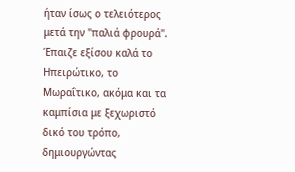ήταν ίσως ο τελειότερος μετά την "παλιά φρουρά".
Έπαιζε εξίσου καλά το Ηπειρώτικο, το Μωραΐτικο, ακόμα και τα καμπίσια με ξεχωριστό δικό του τρόπο, δημιουργώντας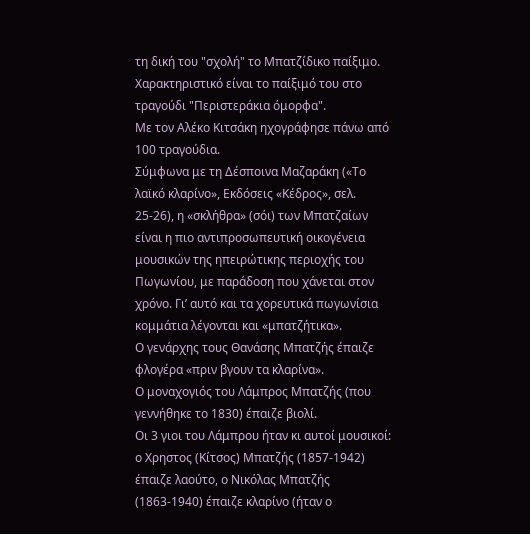τη δική του "σχολή" το Μπατζίδικο παίξιμο.
Χαρακτηριστικό είναι το παίξιμό του στο τραγούδι "Περιστεράκια όμορφα".
Με τον Αλέκο Κιτσάκη ηχογράφησε πάνω από 100 τραγούδια.
Σύμφωνα με τη Δέσποινα Μαζαράκη («Το λαϊκό κλαρίνο», Εκδόσεις «Κέδρος», σελ. 25-26), η «σκλήθρα» (σόι) των Μπατζαίων είναι η πιο αντιπροσωπευτική οικογένεια μουσικών της ηπειρώτικης περιοχής του Πωγωνίου, με παράδοση που χάνεται στον χρόνο. Γι’ αυτό και τα χορευτικά πωγωνίσια κομμάτια λέγονται και «μπατζήτικα».
Ο γενάρχης τους Θανάσης Μπατζής έπαιζε φλογέρα «πριν βγουν τα κλαρίνα».
Ο μοναχογιός του Λάμπρος Μπατζής (που γεννήθηκε το 1830) έπαιζε βιολί.
Οι 3 γιοι του Λάμπρου ήταν κι αυτοί μουσικοί: ο Χρηστος (Κίτσος) Μπατζής (1857-1942) έπαιζε λαούτο, ο Νικόλας Μπατζής (1863-1940) έπαιζε κλαρίνο (ήταν ο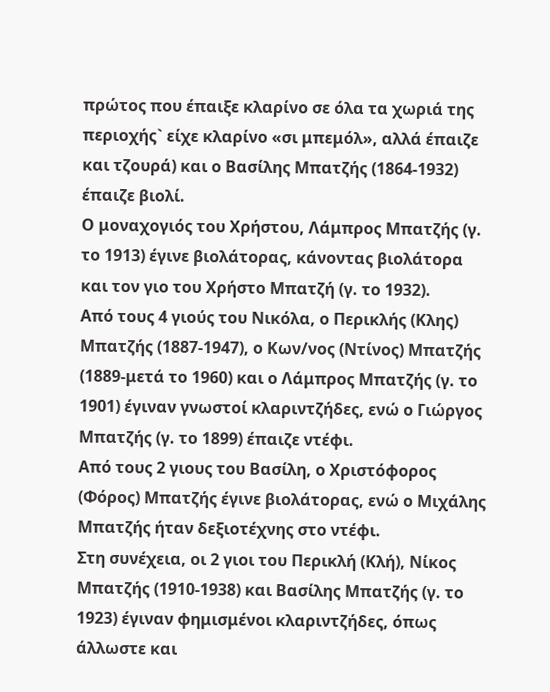πρώτος που έπαιξε κλαρίνο σε όλα τα χωριά της περιοχής` είχε κλαρίνο «σι μπεμόλ», αλλά έπαιζε και τζουρά) και ο Βασίλης Μπατζής (1864-1932) έπαιζε βιολί.
Ο μοναχογιός του Χρήστου, Λάμπρος Μπατζής (γ. το 1913) έγινε βιολάτορας, κάνοντας βιολάτορα και τον γιο του Χρήστο Μπατζή (γ. το 1932).
Από τους 4 γιούς του Νικόλα, ο Περικλής (Κλης) Μπατζής (1887-1947), ο Κων/νος (Ντίνος) Μπατζής (1889-μετά το 1960) και ο Λάμπρος Μπατζής (γ. το 1901) έγιναν γνωστοί κλαριντζήδες, ενώ ο Γιώργος Μπατζής (γ. το 1899) έπαιζε ντέφι.
Από τους 2 γιους του Βασίλη, ο Χριστόφορος (Φόρος) Μπατζής έγινε βιολάτορας, ενώ ο Μιχάλης Μπατζής ήταν δεξιοτέχνης στο ντέφι.
Στη συνέχεια, οι 2 γιοι του Περικλή (Κλή), Νίκος Μπατζής (1910-1938) και Βασίλης Μπατζής (γ. το 1923) έγιναν φημισμένοι κλαριντζήδες, όπως άλλωστε και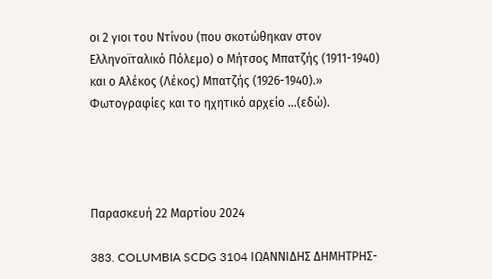οι 2 γιοι του Ντίνου (που σκοτώθηκαν στον Ελληνοϊταλικό Πόλεμο) ο Μήτσος Μπατζής (1911-1940) και ο Αλέκος (Λέκος) Μπατζής (1926-1940).»
Φωτογραφίες και το ηχητικό αρχείο …(εδώ).




Παρασκευή 22 Μαρτίου 2024

383. COLUMBIA SCDG 3104 ΙΩΑΝΝΙΔΗΣ ΔΗΜΗΤΡΗΣ-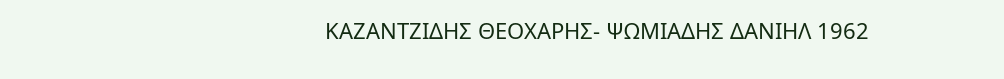ΚΑΖΑΝΤΖΙΔΗΣ ΘΕΟΧΑΡΗΣ- ΨΩΜΙΑΔΗΣ ΔΑΝΙΗΛ 1962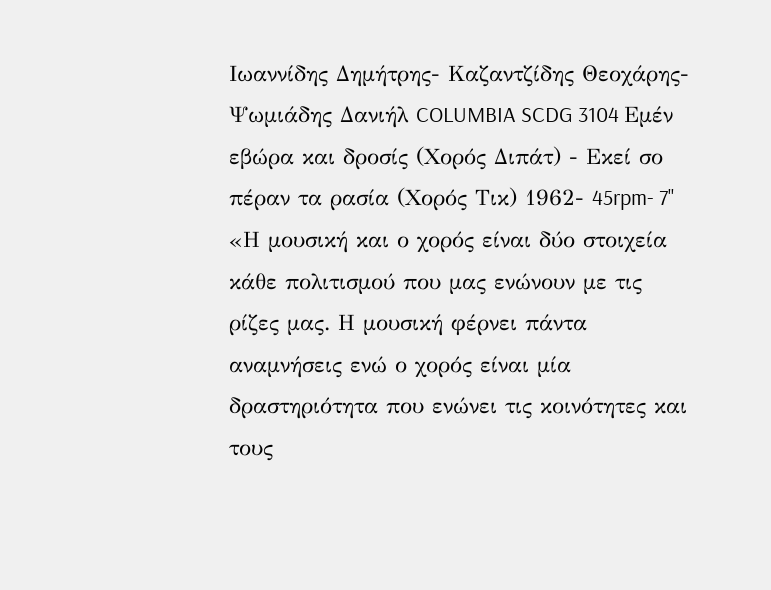Ιωαννίδης Δημήτρης- Καζαντζίδης Θεοχάρης- Ψωμιάδης Δανιήλ COLUMBIA SCDG 3104 Εμέν εβώρα και δροσίς (Χορός Διπάτ) - Εκεί σο πέραν τα ρασία (Χορός Τικ) 1962- 45rpm- 7''
«Η μουσική και ο χορός είναι δύο στοιχεία κάθε πολιτισμού που μας ενώνουν με τις ρίζες μας. Η μουσική φέρνει πάντα αναμνήσεις ενώ ο χορός είναι μία δραστηριότητα που ενώνει τις κοινότητες και τους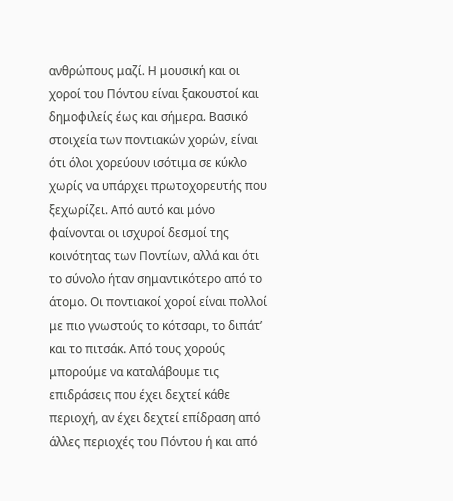ανθρώπους μαζί. Η μουσική και οι χοροί του Πόντου είναι ξακουστοί και δημοφιλείς έως και σήμερα. Βασικό στοιχεία των ποντιακών χορών, είναι ότι όλοι χορεύουν ισότιμα σε κύκλο χωρίς να υπάρχει πρωτοχορευτής που ξεχωρίζει. Από αυτό και μόνο φαίνονται οι ισχυροί δεσμοί της κοινότητας των Ποντίων, αλλά και ότι το σύνολο ήταν σημαντικότερο από το άτομο. Οι ποντιακοί χοροί είναι πολλοί με πιο γνωστούς το κότσαρι, το διπάτ’ και το πιτσάκ. Από τους χορούς μπορούμε να καταλάβουμε τις επιδράσεις που έχει δεχτεί κάθε περιοχή, αν έχει δεχτεί επίδραση από άλλες περιοχές του Πόντου ή και από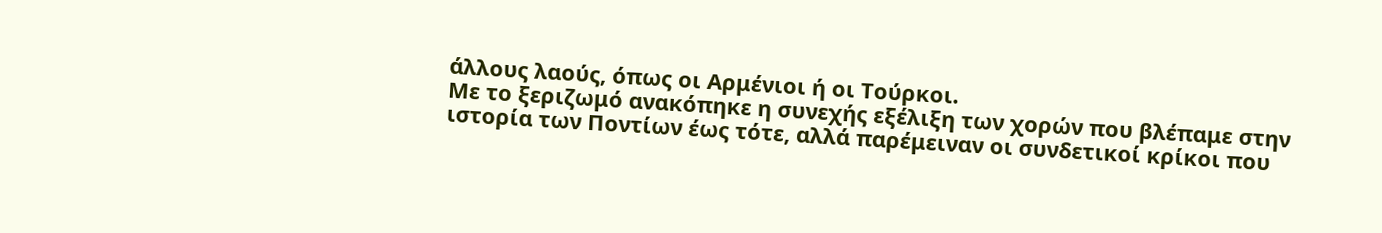άλλους λαούς, όπως οι Αρμένιοι ή οι Τούρκοι.
Με το ξεριζωμό ανακόπηκε η συνεχής εξέλιξη των χορών που βλέπαμε στην ιστορία των Ποντίων έως τότε, αλλά παρέμειναν οι συνδετικοί κρίκοι που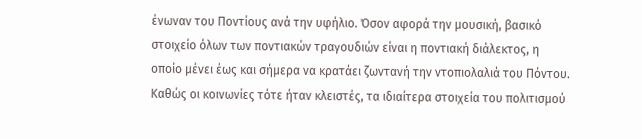ένωναν του Ποντίους ανά την υφήλιο. Όσον αφορά την μουσική, βασικό στοιχείο όλων των ποντιακών τραγουδιών είναι η ποντιακή διάλεκτος, η οποίο μένει έως και σήμερα να κρατάει ζωντανή την ντοπιολαλιά του Πόντου.
Καθώς οι κοινωνίες τότε ήταν κλειστές, τα ιδιαίτερα στοιχεία του πολιτισμού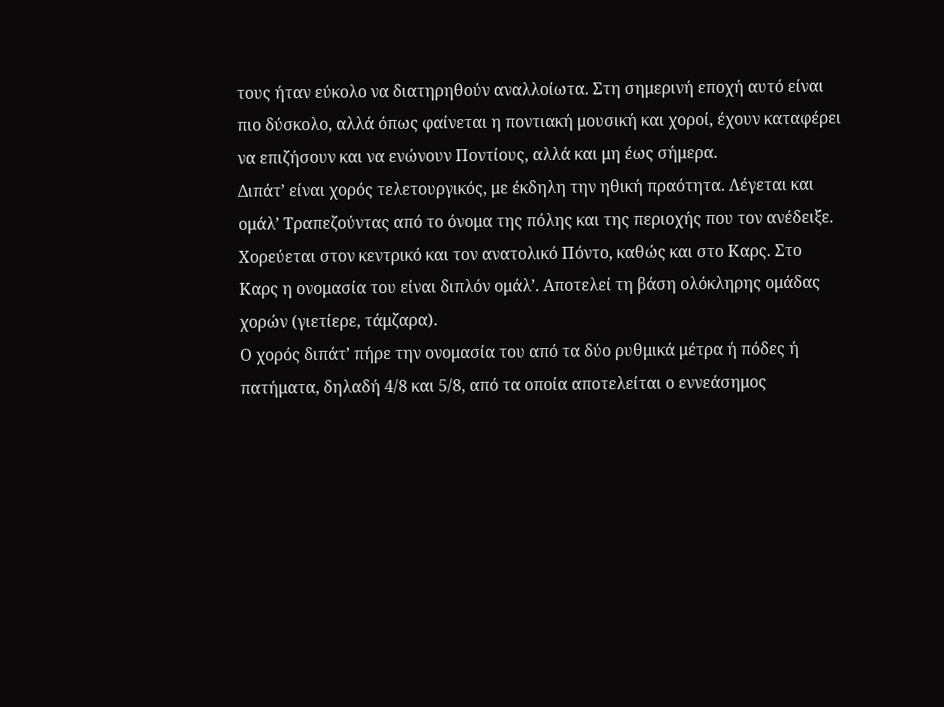τους ήταν εύκολο να διατηρηθούν αναλλοίωτα. Στη σημερινή εποχή αυτό είναι πιο δύσκολο, αλλά όπως φαίνεται η ποντιακή μουσική και χοροί, έχουν καταφέρει να επιζήσουν και να ενώνουν Ποντίους, αλλά και μη έως σήμερα.
Διπάτ’ είναι χορός τελετουργικός, με έκδηλη την ηθική πραότητα. Λέγεται και ομάλ’ Τραπεζούντας από το όνομα της πόλης και της περιοχής που τον ανέδειξε. Χορεύεται στον κεντρικό και τον ανατολικό Πόντο, καθώς και στο Καρς. Στο Καρς η ονομασία του είναι διπλόν ομάλ’. Αποτελεί τη βάση ολόκληρης ομάδας χορών (γιετίερε, τάμζαρα).
Ο χορός διπάτ’ πήρε την ονομασία του από τα δύο ρυθμικά μέτρα ή πόδες ή πατήματα, δηλαδή 4/8 και 5/8, από τα οποία αποτελείται ο εννεάσημος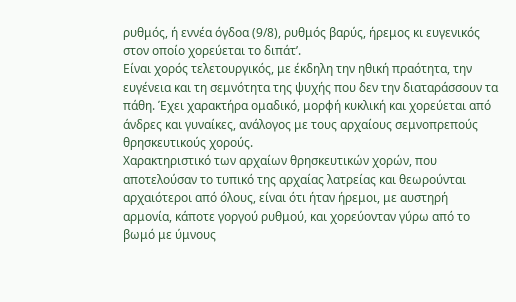ρυθμός, ή εννέα όγδοα (9/8), ρυθμός βαρύς, ήρεμος κι ευγενικός στον οποίο χορεύεται το διπάτ’.
Είναι χορός τελετουργικός, με έκδηλη την ηθική πραότητα, την ευγένεια και τη σεμνότητα της ψυχής που δεν την διαταράσσουν τα πάθη. Έχει χαρακτήρα ομαδικό, μορφή κυκλική και χορεύεται από άνδρες και γυναίκες, ανάλογος με τους αρχαίους σεμνοπρεπούς θρησκευτικούς χορούς.
Χαρακτηριστικό των αρχαίων θρησκευτικών χορών, που αποτελούσαν το τυπικό της αρχαίας λατρείας και θεωρούνται αρχαιότεροι από όλους, είναι ότι ήταν ήρεμοι, με αυστηρή αρμονία, κάποτε γοργού ρυθμού, και χορεύονταν γύρω από το βωμό με ύμνους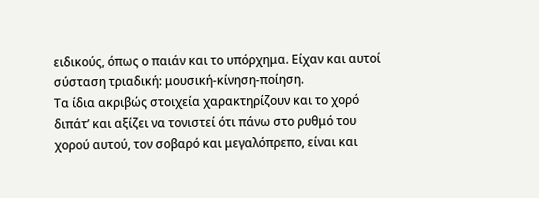ειδικούς, όπως ο παιάν και το υπόρχημα. Είχαν και αυτοί σύσταση τριαδική: μουσική-κίνηση-ποίηση.
Τα ίδια ακριβώς στοιχεία χαρακτηρίζουν και το χορό διπάτ’ και αξίζει να τονιστεί ότι πάνω στο ρυθμό του χορού αυτού, τον σοβαρό και μεγαλόπρεπο, είναι και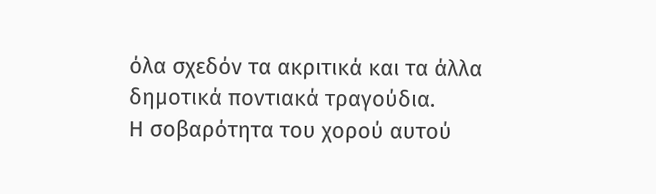όλα σχεδόν τα ακριτικά και τα άλλα δημοτικά ποντιακά τραγούδια.
Η σοβαρότητα του χορού αυτού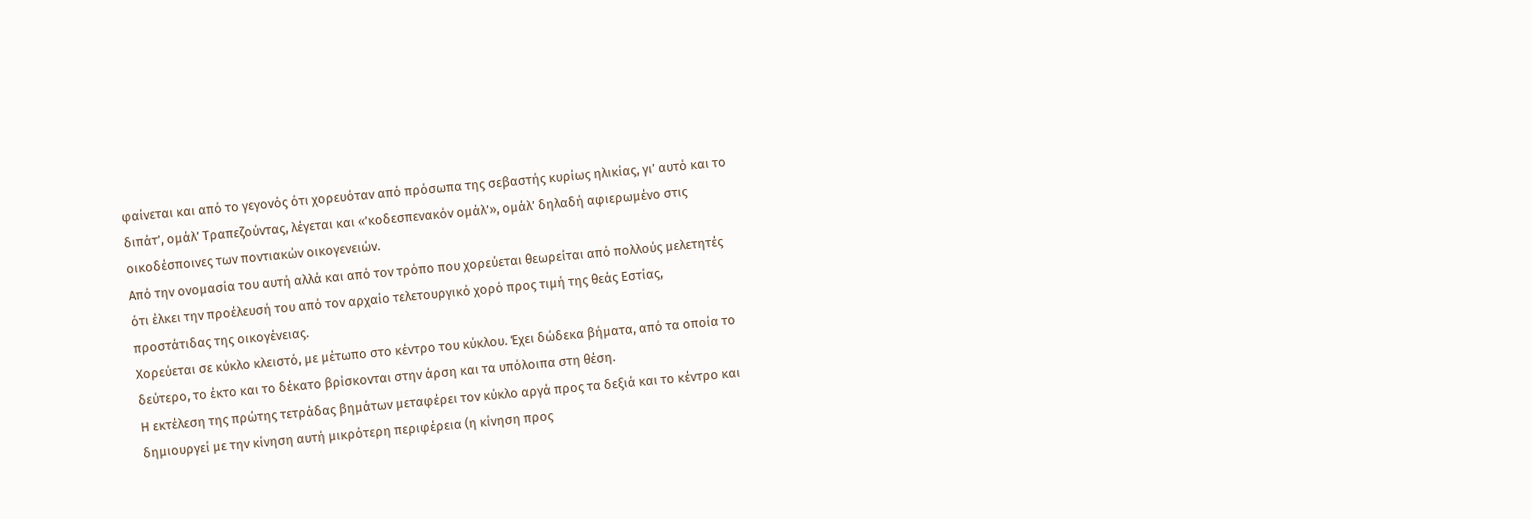φαίνεται και από το γεγονός ότι χορευόταν από πρόσωπα της σεβαστής κυρίως ηλικίας, γι’ αυτό και το διπάτ’, ομάλ’ Τραπεζούντας, λέγεται και «’κοδεσπενακόν ομάλ’», ομάλ’ δηλαδή αφιερωμένο στις οικοδέσποινες των ποντιακών οικογενειών.
Από την ονομασία του αυτή αλλά και από τον τρόπο που χορεύεται θεωρείται από πολλούς μελετητές ότι έλκει την προέλευσή του από τον αρχαίο τελετουργικό χορό προς τιμή της θεάς Εστίας, προστάτιδας της οικογένειας.
Χορεύεται σε κύκλο κλειστό, με μέτωπο στο κέντρο του κύκλου. Έχει δώδεκα βήματα, από τα οποία το δεύτερο, το έκτο και το δέκατο βρίσκονται στην άρση και τα υπόλοιπα στη θέση.
Η εκτέλεση της πρώτης τετράδας βημάτων μεταφέρει τον κύκλο αργά προς τα δεξιά και το κέντρο και δημιουργεί με την κίνηση αυτή μικρότερη περιφέρεια (η κίνηση προς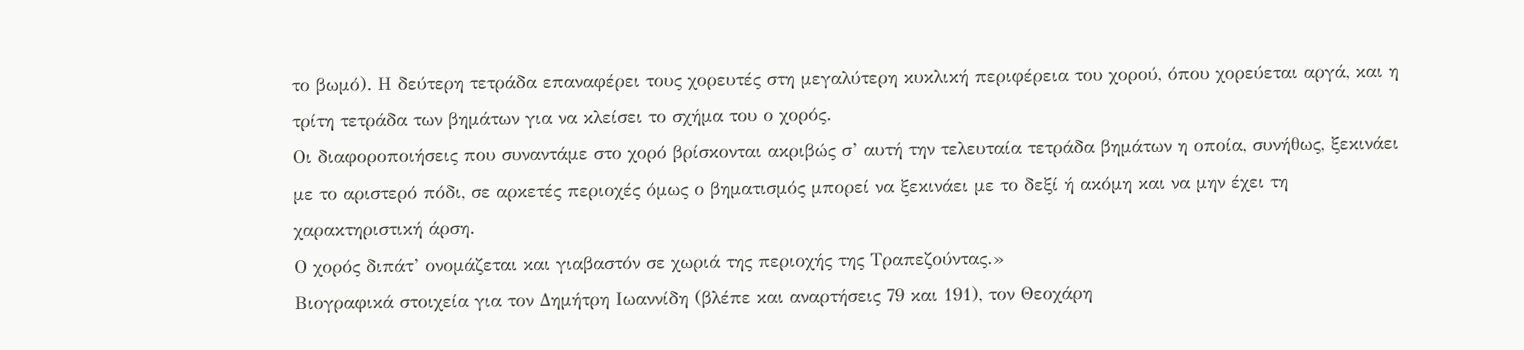το βωμό). Η δεύτερη τετράδα επαναφέρει τους χορευτές στη μεγαλύτερη κυκλική περιφέρεια του χορού, όπου χορεύεται αργά, και η τρίτη τετράδα των βημάτων για να κλείσει το σχήμα του ο χορός.
Οι διαφοροποιήσεις που συναντάμε στο χορό βρίσκονται ακριβώς σ’ αυτή την τελευταία τετράδα βημάτων η οποία, συνήθως, ξεκινάει με το αριστερό πόδι, σε αρκετές περιοχές όμως ο βηματισμός μπορεί να ξεκινάει με το δεξί ή ακόμη και να μην έχει τη χαρακτηριστική άρση.
Ο χορός διπάτ’ ονομάζεται και γιαβαστόν σε χωριά της περιοχής της Τραπεζούντας.»
Βιογραφικά στοιχεία για τον Δημήτρη Ιωαννίδη (βλέπε και αναρτήσεις 79 και 191), τον Θεοχάρη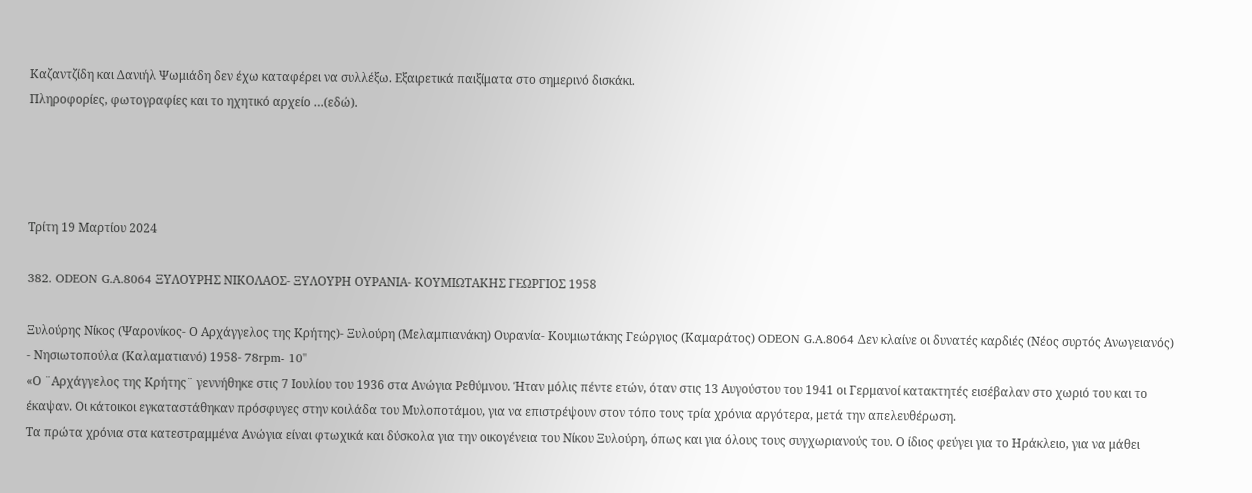Καζαντζίδη και Δανιήλ Ψωμιάδη δεν έχω καταφέρει να συλλέξω. Εξαιρετικά παιξίματα στο σημερινό δισκάκι.
Πληροφορίες, φωτογραφίες και το ηχητικό αρχείο …(εδώ).




Τρίτη 19 Μαρτίου 2024

382. ODEON G.A.8064 ΞΥΛΟΥΡΗΣ ΝΙΚΟΛΑΟΣ- ΞΥΛΟΥΡΗ ΟΥΡΑΝΙΑ- ΚΟΥΜΙΩΤΑΚΗΣ ΓΕΩΡΓΙΟΣ 1958

Ξυλούρης Νίκος (Ψαρονίκος- Ο Αρχάγγελος της Κρήτης)- Ξυλούρη (Μελαμπιανάκη) Ουρανία- Κουμιωτάκης Γεώργιος (Καμαράτος) ODEON G.A.8064 Δεν κλαίνε οι δυνατές καρδιές (Νέος συρτός Ανωγειανός) - Νησιωτοπούλα (Καλαματιανό) 1958- 78rpm- 10''
«Ο ¨Αρχάγγελος της Κρήτης¨ γεννήθηκε στις 7 Ιουλίου του 1936 στα Ανώγια Ρεθύμνου. Ήταν μόλις πέντε ετών, όταν στις 13 Αυγούστου του 1941 οι Γερμανοί κατακτητές εισέβαλαν στο χωριό του και το έκαψαν. Οι κάτοικοι εγκαταστάθηκαν πρόσφυγες στην κοιλάδα του Μυλοποτάμου, για να επιστρέψουν στον τόπο τους τρία χρόνια αργότερα, μετά την απελευθέρωση.
Τα πρώτα χρόνια στα κατεστραμμένα Ανώγια είναι φτωχικά και δύσκολα για την οικογένεια του Νίκου Ξυλούρη, όπως και για όλους τους συγχωριανούς του. Ο ίδιος φεύγει για το Ηράκλειο, για να μάθει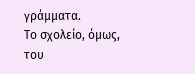γράμματα.
Το σχολείο, όμως, του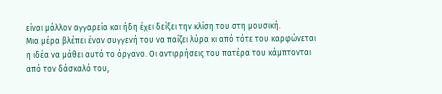είναι μάλλον αγγαρεία και ήδη έχει δείξει την κλίση του στη μουσική.
Μια μέρα βλέπει έναν συγγενή του να παίζει λύρα κι από τότε του καρφώνεται η ιδέα να μάθει αυτό το όργανο. Οι αντιρρήσεις του πατέρα του κάμπτονται από τον δάσκαλό του,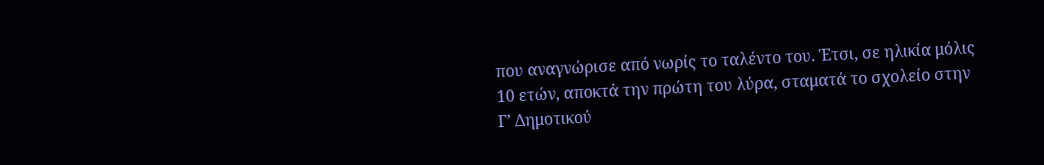που αναγνώρισε από νωρίς το ταλέντο του. Έτσι, σε ηλικία μόλις 10 ετών, αποκτά την πρώτη του λύρα, σταματά το σχολείο στην Γ’ Δημοτικού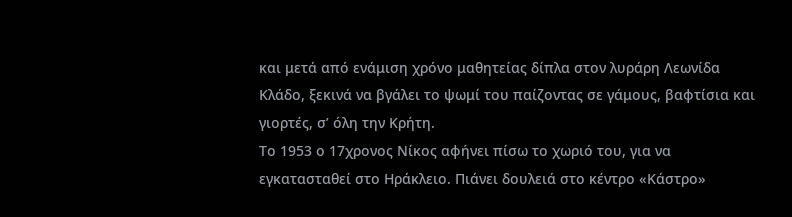και μετά από ενάμιση χρόνο μαθητείας δίπλα στον λυράρη Λεωνίδα Κλάδο, ξεκινά να βγάλει το ψωμί του παίζοντας σε γάμους, βαφτίσια και γιορτές, σ’ όλη την Κρήτη.
Το 1953 ο 17χρονος Νίκος αφήνει πίσω το χωριό του, για να εγκατασταθεί στο Ηράκλειο. Πιάνει δουλειά στο κέντρο «Κάστρο»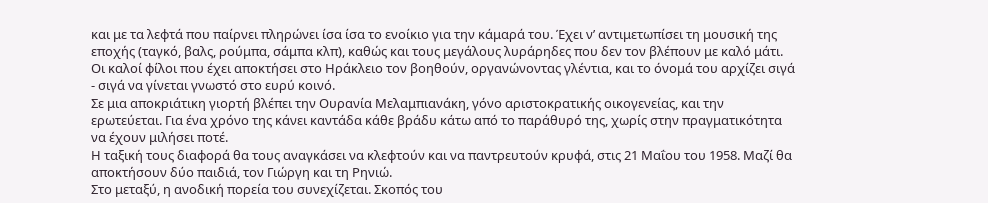και με τα λεφτά που παίρνει πληρώνει ίσα ίσα το ενοίκιο για την κάμαρά του. Έχει ν’ αντιμετωπίσει τη μουσική της εποχής (ταγκό, βαλς, ρούμπα, σάμπα κλπ), καθώς και τους μεγάλους λυράρηδες που δεν τον βλέπουν με καλό μάτι. Οι καλοί φίλοι που έχει αποκτήσει στο Ηράκλειο τον βοηθούν, οργανώνοντας γλέντια, και το όνομά του αρχίζει σιγά - σιγά να γίνεται γνωστό στο ευρύ κοινό.
Σε μια αποκριάτικη γιορτή βλέπει την Ουρανία Μελαμπιανάκη, γόνο αριστοκρατικής οικογενείας, και την ερωτεύεται. Για ένα χρόνο της κάνει καντάδα κάθε βράδυ κάτω από το παράθυρό της, χωρίς στην πραγματικότητα να έχουν μιλήσει ποτέ.
Η ταξική τους διαφορά θα τους αναγκάσει να κλεφτούν και να παντρευτούν κρυφά, στις 21 Μαΐου του 1958. Μαζί θα αποκτήσουν δύο παιδιά, τον Γιώργη και τη Ρηνιώ.
Στο μεταξύ, η ανοδική πορεία του συνεχίζεται. Σκοπός του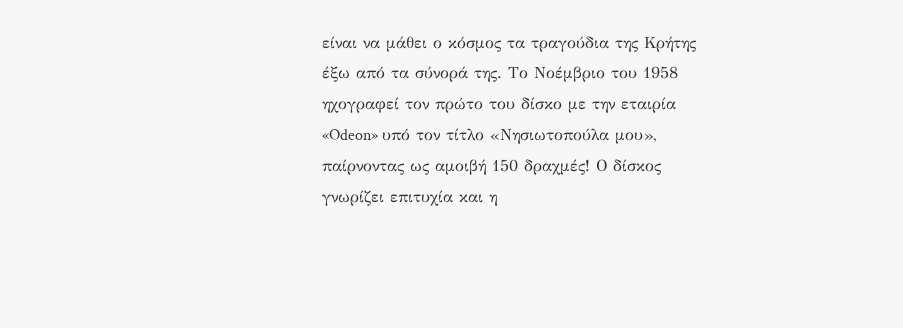είναι να μάθει ο κόσμος τα τραγούδια της Κρήτης έξω από τα σύνορά της. Το Νοέμβριο του 1958 ηχογραφεί τον πρώτο του δίσκο με την εταιρία «Odeon» υπό τον τίτλο «Νησιωτοπούλα μου», παίρνοντας ως αμοιβή 150 δραχμές! Ο δίσκος γνωρίζει επιτυχία και η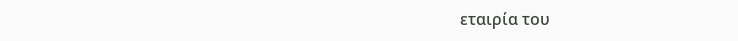εταιρία του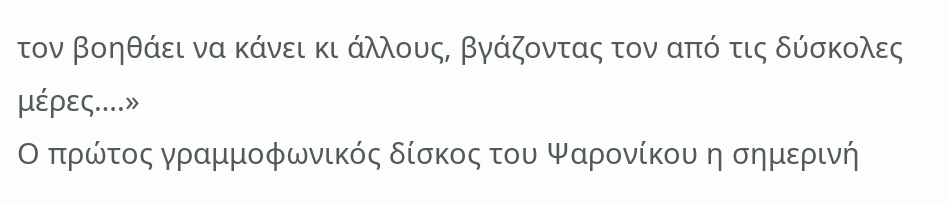τον βοηθάει να κάνει κι άλλους, βγάζοντας τον από τις δύσκολες μέρες….»
Ο πρώτος γραμμοφωνικός δίσκος του Ψαρονίκου η σημερινή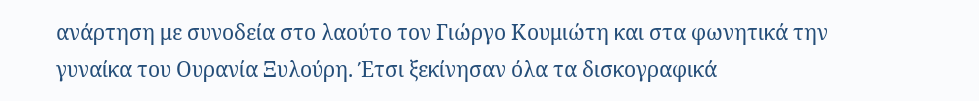ανάρτηση με συνοδεία στο λαούτο τον Γιώργο Κουμιώτη και στα φωνητικά την γυναίκα του Ουρανία Ξυλούρη. Έτσι ξεκίνησαν όλα τα δισκογραφικά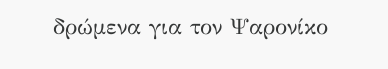δρώμενα για τον Ψαρονίκο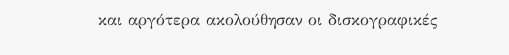και αργότερα ακολούθησαν οι δισκογραφικές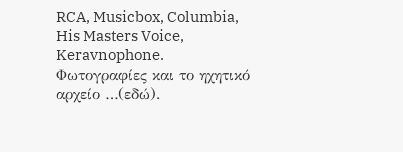RCA, Musicbox, Columbia, His Masters Voice, Keravnophone.
Φωτογραφίες και το ηχητικό αρχείο …(εδώ).